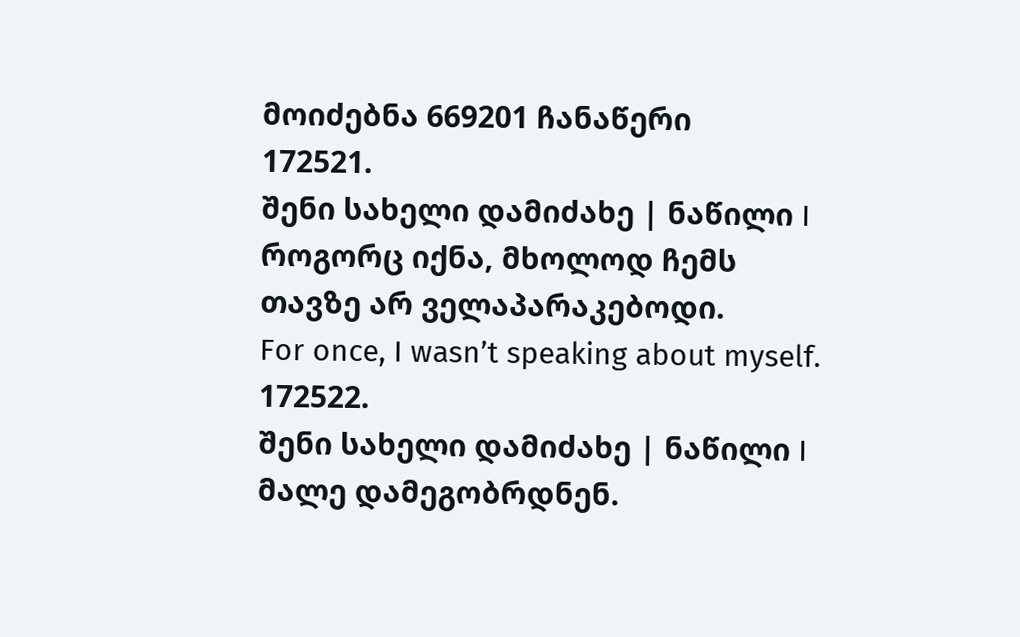მოიძებნა 669201 ჩანაწერი
172521.
შენი სახელი დამიძახე | ნაწილი I
როგორც იქნა, მხოლოდ ჩემს თავზე არ ველაპარაკებოდი.
For once, I wasn’t speaking about myself.
172522.
შენი სახელი დამიძახე | ნაწილი I
მალე დამეგობრდნენ.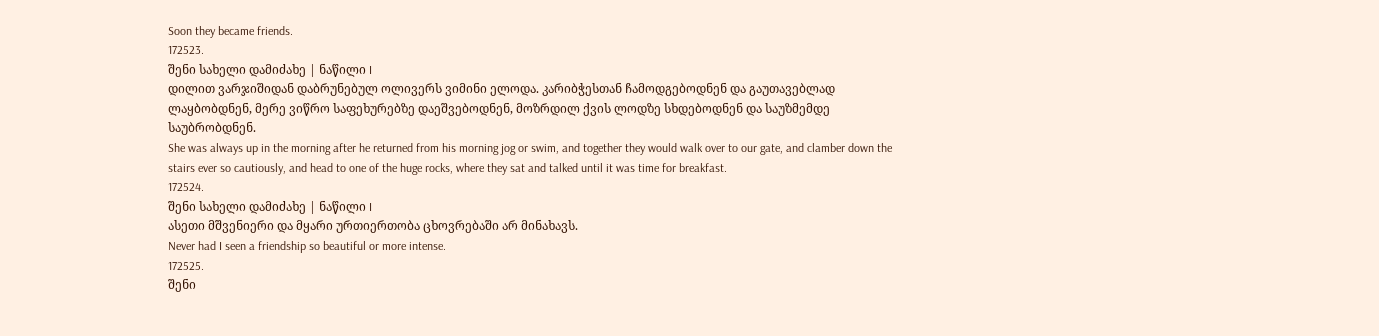Soon they became friends.
172523.
შენი სახელი დამიძახე | ნაწილი I
დილით ვარჯიშიდან დაბრუნებულ ოლივერს ვიმინი ელოდა. კარიბჭესთან ჩამოდგებოდნენ და გაუთავებლად ლაყბობდნენ, მერე ვიწრო საფეხურებზე დაეშვებოდნენ, მოზრდილ ქვის ლოდზე სხდებოდნენ და საუზმემდე საუბრობდნენ.
She was always up in the morning after he returned from his morning jog or swim, and together they would walk over to our gate, and clamber down the stairs ever so cautiously, and head to one of the huge rocks, where they sat and talked until it was time for breakfast.
172524.
შენი სახელი დამიძახე | ნაწილი I
ასეთი მშვენიერი და მყარი ურთიერთობა ცხოვრებაში არ მინახავს.
Never had I seen a friendship so beautiful or more intense.
172525.
შენი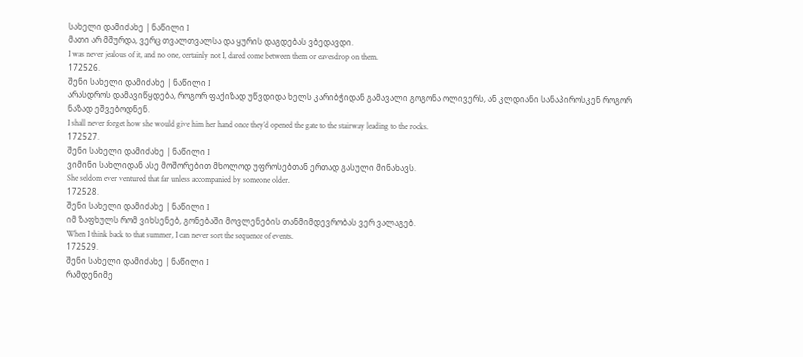სახელი დამიძახე | ნაწილი I
მათი არ მშურდა, ვერც თვალთვალსა და ყურის დაგდებას ვბედავდი.
I was never jealous of it, and no one, certainly not I, dared come between them or eavesdrop on them.
172526.
შენი სახელი დამიძახე | ნაწილი I
არასდროს დამავიწყდება, როგორ ფაქიზად უწვდიდა ხელს კარიბჭიდან გამავალი გოგონა ოლივერს, ან კლდიანი სანაპიროსკენ როგორ ნაზად ეშვებოდნენ.
I shall never forget how she would give him her hand once they’d opened the gate to the stairway leading to the rocks.
172527.
შენი სახელი დამიძახე | ნაწილი I
ვიმინი სახლიდან ასე მოშორებით მხოლოდ უფროსებთან ერთად გასული მინახავს.
She seldom ever ventured that far unless accompanied by someone older.
172528.
შენი სახელი დამიძახე | ნაწილი I
იმ ზაფხულს რომ ვიხსენებ, გონებაში მოვლენების თანმიმდევრობას ვერ ვალაგებ.
When I think back to that summer, I can never sort the sequence of events.
172529.
შენი სახელი დამიძახე | ნაწილი I
რამდენიმე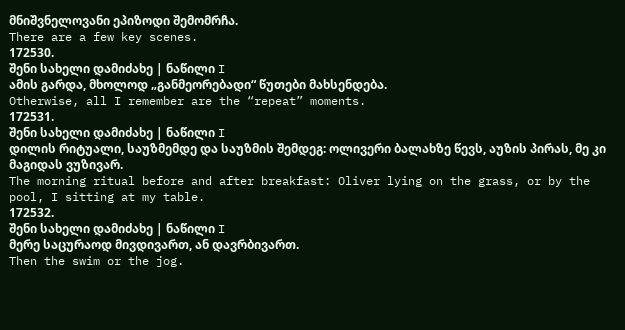მნიშვნელოვანი ეპიზოდი შემომრჩა.
There are a few key scenes.
172530.
შენი სახელი დამიძახე | ნაწილი I
ამის გარდა, მხოლოდ „განმეორებადი“ წუთები მახსენდება.
Otherwise, all I remember are the “repeat” moments.
172531.
შენი სახელი დამიძახე | ნაწილი I
დილის რიტუალი, საუზმემდე და საუზმის შემდეგ: ოლივერი ბალახზე წევს, აუზის პირას, მე კი მაგიდას ვუზივარ.
The morning ritual before and after breakfast: Oliver lying on the grass, or by the pool, I sitting at my table.
172532.
შენი სახელი დამიძახე | ნაწილი I
მერე საცურაოდ მივდივართ, ან დავრბივართ.
Then the swim or the jog.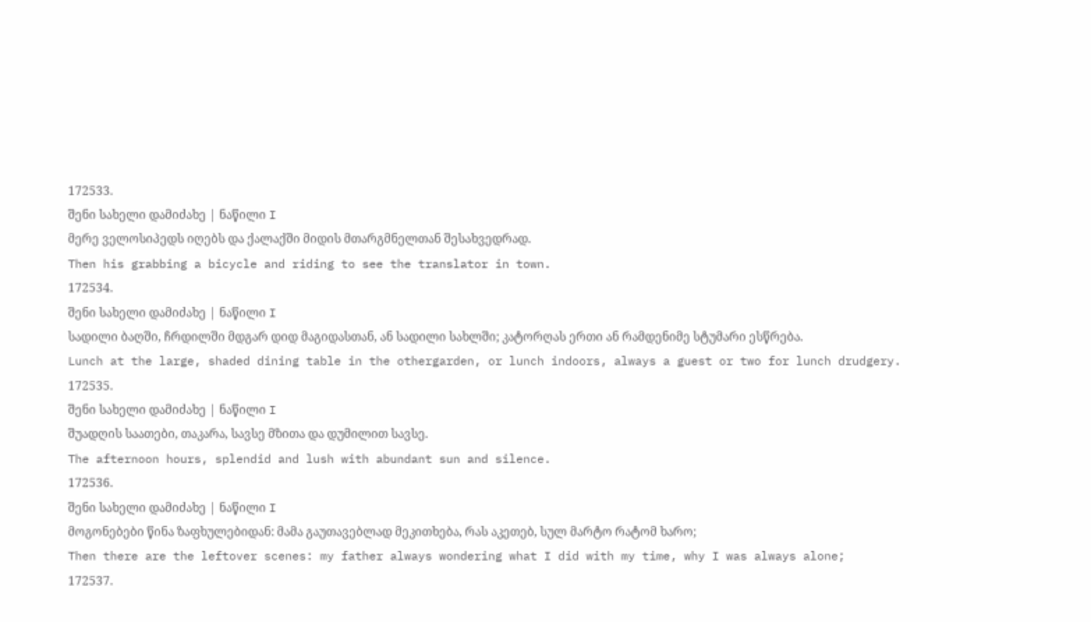172533.
შენი სახელი დამიძახე | ნაწილი I
მერე ველოსიპედს იღებს და ქალაქში მიდის მთარგმნელთან შესახვედრად.
Then his grabbing a bicycle and riding to see the translator in town.
172534.
შენი სახელი დამიძახე | ნაწილი I
სადილი ბაღში, ჩრდილში მდგარ დიდ მაგიდასთან, ან სადილი სახლში; კატორღას ერთი ან რამდენიმე სტუმარი ესწრება.
Lunch at the large, shaded dining table in the othergarden, or lunch indoors, always a guest or two for lunch drudgery.
172535.
შენი სახელი დამიძახე | ნაწილი I
შუადღის საათები, თაკარა, სავსე მზითა და დუმილით სავსე.
The afternoon hours, splendid and lush with abundant sun and silence.
172536.
შენი სახელი დამიძახე | ნაწილი I
მოგონებები წინა ზაფხულებიდან: მამა გაუთავებლად მეკითხება, რას აკეთებ, სულ მარტო რატომ ხარო;
Then there are the leftover scenes: my father always wondering what I did with my time, why I was always alone;
172537.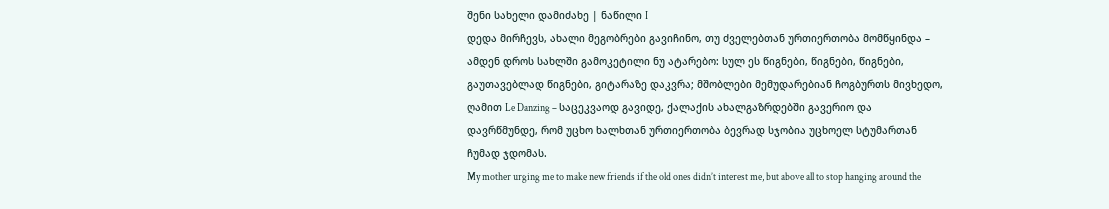შენი სახელი დამიძახე | ნაწილი I
დედა მირჩევს, ახალი მეგობრები გავიჩინო, თუ ძველებთან ურთიერთობა მომწყინდა – ამდენ დროს სახლში გამოკეტილი ნუ ატარებო: სულ ეს წიგნები, წიგნები, წიგნები, გაუთავებლად წიგნები, გიტარაზე დაკვრა; მშობლები მემუდარებიან ჩოგბურთს მივხედო, ღამით Le Danzing – საცეკვაოდ გავიდე, ქალაქის ახალგაზრდებში გავერიო და დავრწმუნდე, რომ უცხო ხალხთან ურთიერთობა ბევრად სჯობია უცხოელ სტუმართან ჩუმად ჯდომას.
My mother urging me to make new friends if the old ones didn’t interest me, but above all to stop hanging around the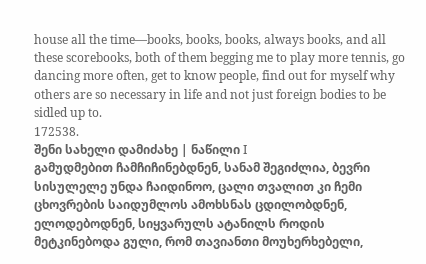house all the time—books, books, books, always books, and all these scorebooks, both of them begging me to play more tennis, go dancing more often, get to know people, find out for myself why others are so necessary in life and not just foreign bodies to be sidled up to.
172538.
შენი სახელი დამიძახე | ნაწილი I
გამუდმებით ჩამჩიჩინებდნენ, სანამ შეგიძლია, ბევრი სისულელე უნდა ჩაიდინოო, ცალი თვალით კი ჩემი ცხოვრების საიდუმლოს ამოხსნას ცდილობდნენ, ელოდებოდნენ, სიყვარულს ატანილს როდის მეტკინებოდა გული, რომ თავიანთი მოუხერხებელი,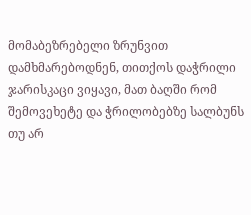მომაბეზრებელი ზრუნვით დამხმარებოდნენ, თითქოს დაჭრილი ჯარისკაცი ვიყავი, მათ ბაღში რომ შემოვეხეტე და ჭრილობებზე სალბუნს თუ არ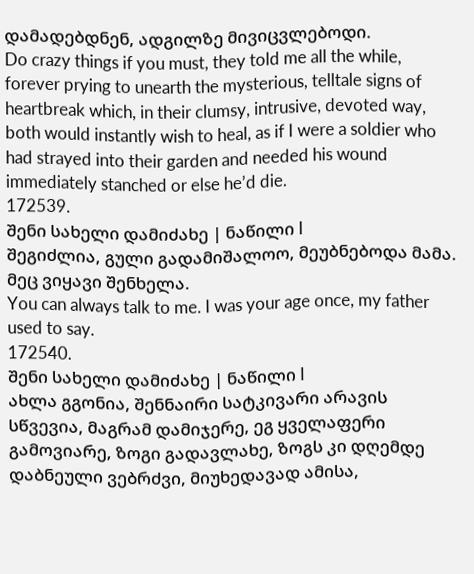დამადებდნენ, ადგილზე მივიცვლებოდი.
Do crazy things if you must, they told me all the while, forever prying to unearth the mysterious, telltale signs of heartbreak which, in their clumsy, intrusive, devoted way, both would instantly wish to heal, as if I were a soldier who had strayed into their garden and needed his wound immediately stanched or else he’d die.
172539.
შენი სახელი დამიძახე | ნაწილი I
შეგიძლია, გული გადამიშალოო, მეუბნებოდა მამა. მეც ვიყავი შენხელა.
You can always talk to me. I was your age once, my father used to say.
172540.
შენი სახელი დამიძახე | ნაწილი I
ახლა გგონია, შენნაირი სატკივარი არავის სწვევია, მაგრამ დამიჯერე, ეგ ყველაფერი გამოვიარე, ზოგი გადავლახე, ზოგს კი დღემდე დაბნეული ვებრძვი, მიუხედავად ამისა,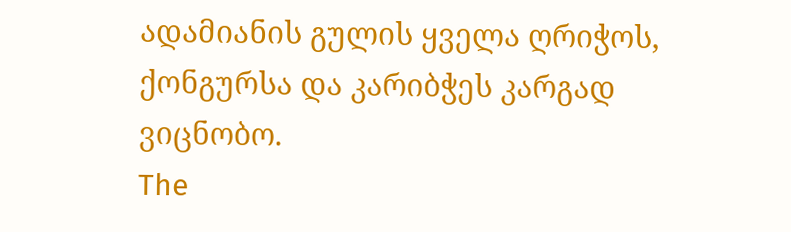ადამიანის გულის ყველა ღრიჭოს, ქონგურსა და კარიბჭეს კარგად ვიცნობო.
The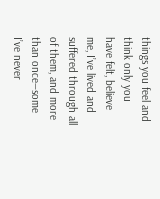things you feel and think only you have felt, believe me, I’ve lived and suffered through all of them, and more than once—some I’ve never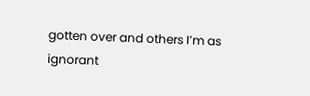gotten over and others I’m as ignorant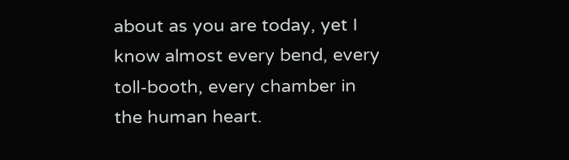about as you are today, yet I know almost every bend, every toll-booth, every chamber in the human heart.